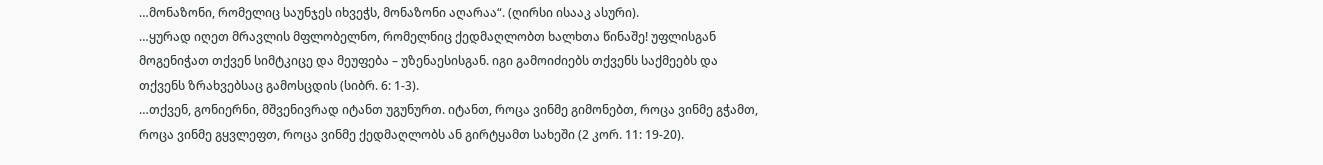…მონაზონი, რომელიც საუნჯეს იხვეჭს, მონაზონი აღარაა“. (ღირსი ისააკ ასური).
…ყურად იღეთ მრავლის მფლობელნო, რომელნიც ქედმაღლობთ ხალხთა წინაშე! უფლისგან მოგენიჭათ თქვენ სიმტკიცე და მეუფება – უზენაესისგან. იგი გამოიძიებს თქვენს საქმეებს და თქვენს ზრახვებსაც გამოსცდის (სიბრ. 6: 1-3).
…თქვენ, გონიერნი, მშვენივრად იტანთ უგუნურთ. იტანთ, როცა ვინმე გიმონებთ, როცა ვინმე გჭამთ, როცა ვინმე გყვლეფთ, როცა ვინმე ქედმაღლობს ან გირტყამთ სახეში (2 კორ. 11: 19-20).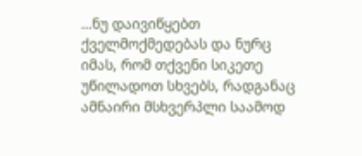…ნუ დაივიწყებთ ქველმოქმედებას და ნურც იმას, რომ თქვენი სიკეთე უწილადოთ სხვებს, რადგანაც ამნაირი მსხვერპლი საამოდ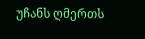უჩანს ღმერთს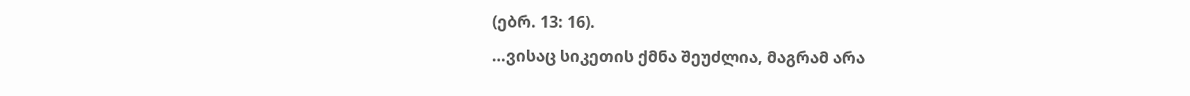(ებრ. 13: 16).
…ვისაც სიკეთის ქმნა შეუძლია, მაგრამ არა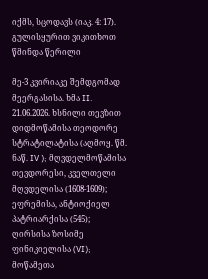იქმს, სცოდავს (იაკ. 4: 17).
გულისყურით ვიკითხოთ წმინდა წერილი

მე-3 კვირიაკე შემდგომად მეერგასისა. ხმა II.
21.06.2026. ხსნილი თევზით
დიდმოწამისა თეოდორე სტრატილატისა (აღმოყ. წმ. ნაწ. IV ); მღვდელმოწამისა თევდორესი, კველთელი მღვდელისა (1608-1609); ეფრემისა, ანტიოქიელ პატრიარქისა (545); ღირსისა ზოსიმე ფინიკიელისა (VI); მოწამეთა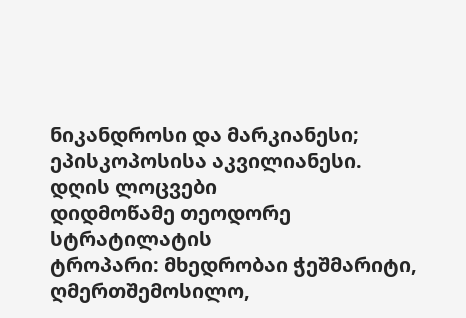ნიკანდროსი და მარკიანესი; ეპისკოპოსისა აკვილიანესი.
დღის ლოცვები
დიდმოწამე თეოდორე სტრატილატის
ტროპარი: მხედრობაი ჭეშმარიტი, ღმერთშემოსილო,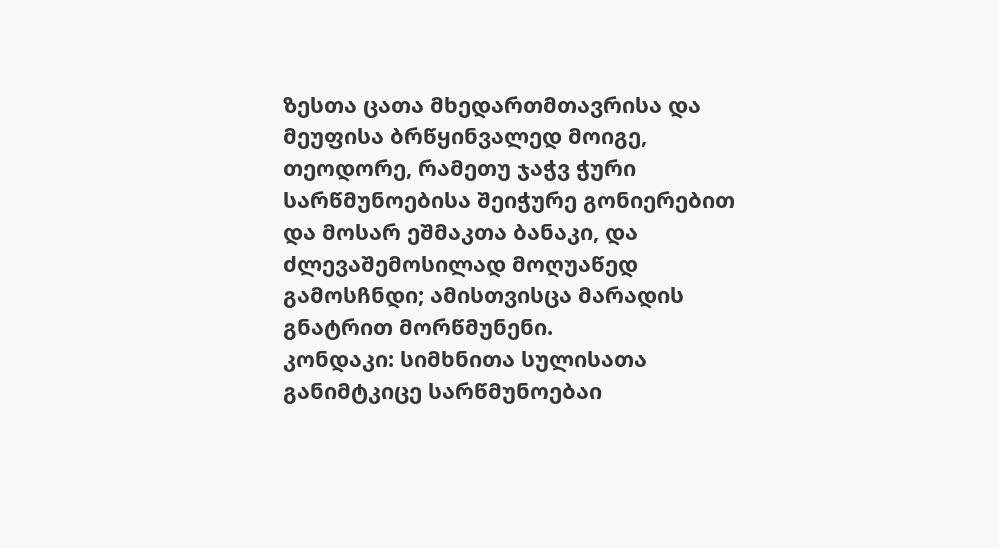ზესთა ცათა მხედართმთავრისა და მეუფისა ბრწყინვალედ მოიგე, თეოდორე, რამეთუ ჯაჭვ ჭური სარწმუნოებისა შეიჭურე გონიერებით და მოსარ ეშმაკთა ბანაკი, და ძლევაშემოსილად მოღუაწედ გამოსჩნდი; ამისთვისცა მარადის გნატრით მორწმუნენი.
კონდაკი: სიმხნითა სულისათა განიმტკიცე სარწმუნოებაი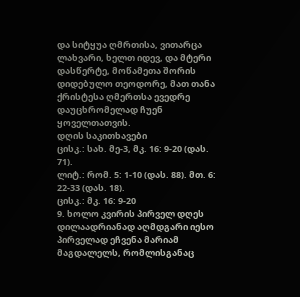და სიტყუა ღმრთისა, ვითარცა ლახვარი, ხელთ იდევ, და მტერი დასწერტე, მოწამეთა შორის დიდებულო თეოდორე, მათ თანა ქრისტესა ღმერთსა ევედრე დაუცხრომელად ჩუენ ყოველთათვის.
დღის საკითხავები
ცისკ.: სახ. მე-3, მკ. 16: 9-20 (დას. 71).
ლიტ.: რომ. 5: 1-10 (დას. 88). მთ. 6: 22-33 (დას. 18).
ცისკ.: მკ. 16: 9-20
9. ხოლო კვირის პირველ დღეს დილაადრიანად აღმდგარი იესო პირველად ეჩვენა მარიამ მაგდალელს, რომლისგანაც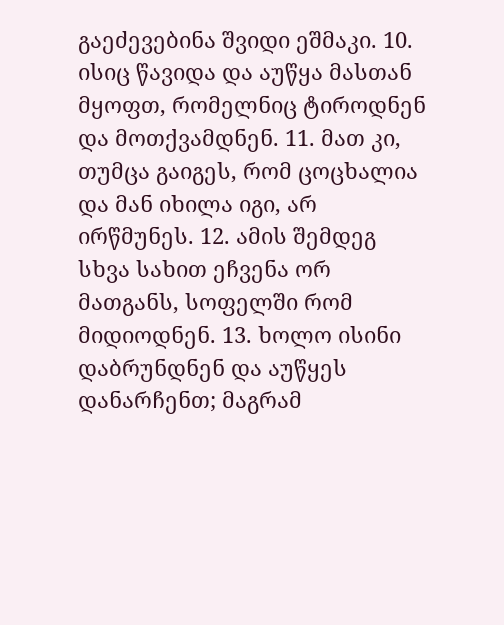გაეძევებინა შვიდი ეშმაკი. 10. ისიც წავიდა და აუწყა მასთან მყოფთ, რომელნიც ტიროდნენ და მოთქვამდნენ. 11. მათ კი, თუმცა გაიგეს, რომ ცოცხალია და მან იხილა იგი, არ ირწმუნეს. 12. ამის შემდეგ სხვა სახით ეჩვენა ორ მათგანს, სოფელში რომ მიდიოდნენ. 13. ხოლო ისინი დაბრუნდნენ და აუწყეს დანარჩენთ; მაგრამ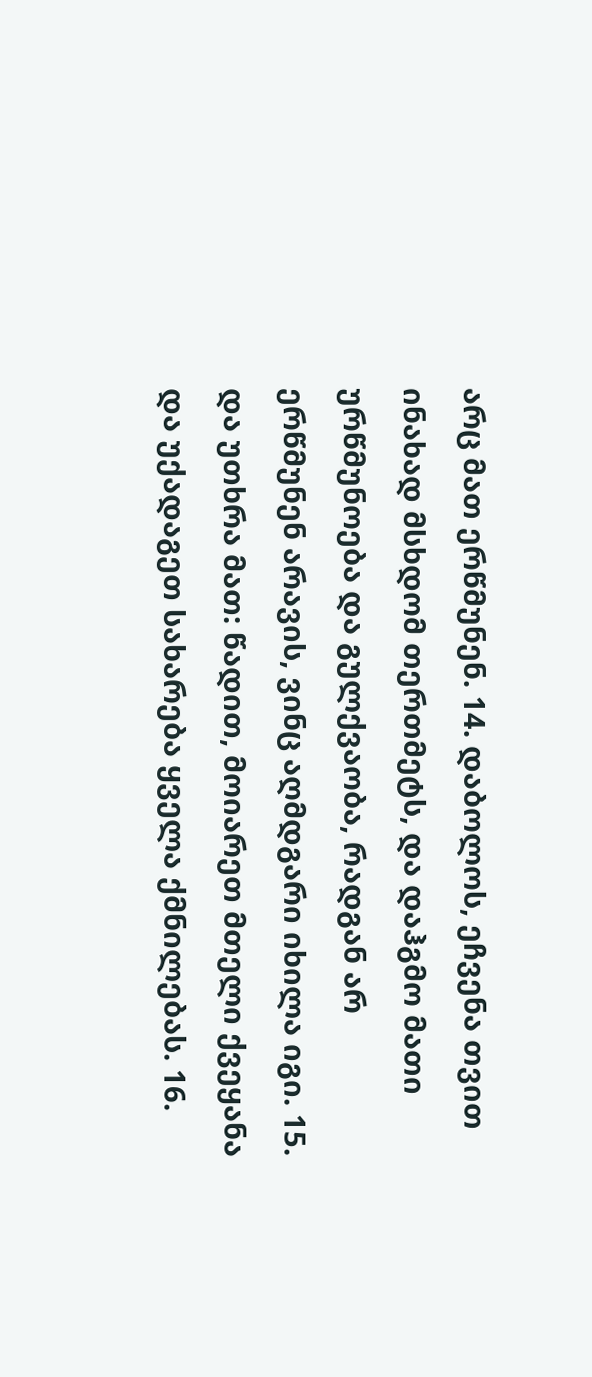არც მათ ერწმუნენ. 14. დაბოლოს, ეჩვენა თვით ინახად მსხდომ თერთმეტს, და დაჰგმო მათი ურწმუნოება და გულქვაობა, რადგან არ ერწმუნენ არავის, ვინც აღმდგარი იხილა იგი. 15. და უთხრა მათ: წადით, მოიარეთ მთელი ქვეყანა და უქადაგეთ სახარება ყველა ქმნილებას. 16.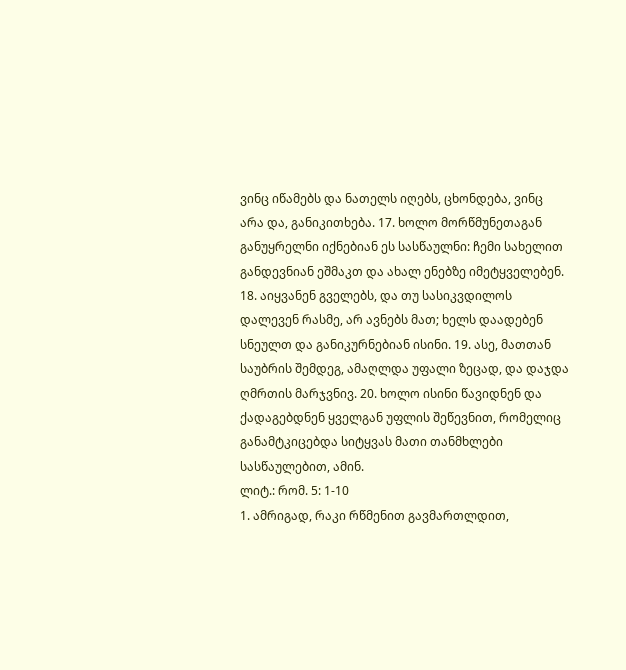ვინც იწამებს და ნათელს იღებს, ცხონდება, ვინც არა და, განიკითხება. 17. ხოლო მორწმუნეთაგან განუყრელნი იქნებიან ეს სასწაულნი: ჩემი სახელით განდევნიან ეშმაკთ და ახალ ენებზე იმეტყველებენ. 18. აიყვანენ გველებს, და თუ სასიკვდილოს დალევენ რასმე, არ ავნებს მათ; ხელს დაადებენ სნეულთ და განიკურნებიან ისინი. 19. ასე, მათთან საუბრის შემდეგ, ამაღლდა უფალი ზეცად, და დაჯდა ღმრთის მარჯვნივ. 20. ხოლო ისინი წავიდნენ და ქადაგებდნენ ყველგან უფლის შეწევნით, რომელიც განამტკიცებდა სიტყვას მათი თანმხლები სასწაულებით, ამინ.
ლიტ.: რომ. 5: 1-10
1. ამრიგად, რაკი რწმენით გავმართლდით,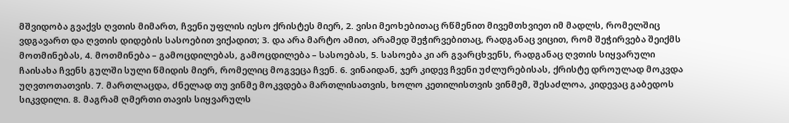მშვიდობა გვაქვს ღვთის მიმართ, ჩვენი უფლის იესო ქრისტეს მიერ, 2. ვისი მეოხებითაც რწმენით მივემთხვიეთ იმ მადლს, რომელშიც ვდგავართ და ღვთის დიდების სასოებით ვიქადით; 3. და არა მარტო ამით, არამედ შეჭირვებითაც, რადგანაც ვიცით, რომ შეჭირვება შეიქმს მოთმინებას, 4. მოთმინება – გამოცდილებას, გამოცდილება – სასოებას, 5. სასოება კი არ გვარცხვენს, რადგანაც ღვთის სიყვარული ჩაისახა ჩვენს გულში სული წმიდის მიერ, რომელიც მოგვეცა ჩვენ. 6. ვინაიდან, ჯერ კიდევ ჩვენი უძლურებისას, ქრისტე დროულად მოკვდა უღვთოთათვის. 7. მართლაცდა, ძნელად თუ ვინმე მოკვდება მართლისათვის, ხოლო კეთილისთვის ვინმემ, შესაძლოა, კიდევაც გაბედოს სიკვდილი. 8. მაგრამ ღმერთი თავის სიყვარულს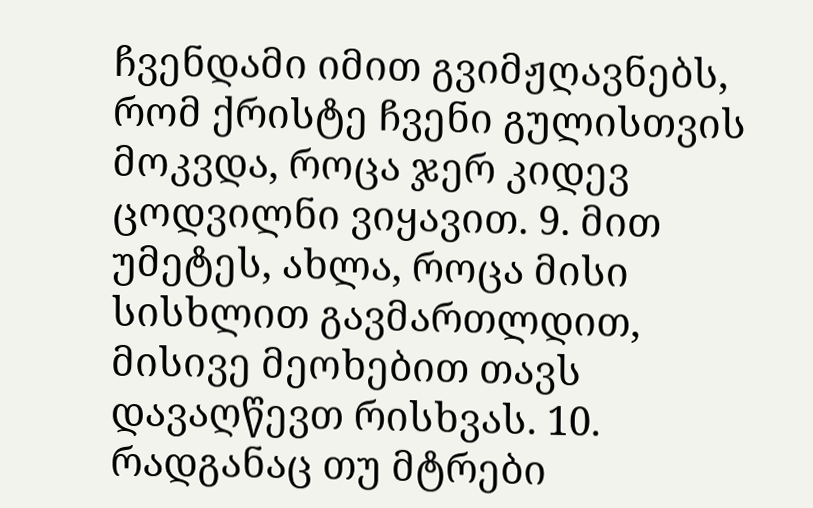ჩვენდამი იმით გვიმჟღავნებს, რომ ქრისტე ჩვენი გულისთვის მოკვდა, როცა ჯერ კიდევ ცოდვილნი ვიყავით. 9. მით უმეტეს, ახლა, როცა მისი სისხლით გავმართლდით, მისივე მეოხებით თავს დავაღწევთ რისხვას. 10. რადგანაც თუ მტრები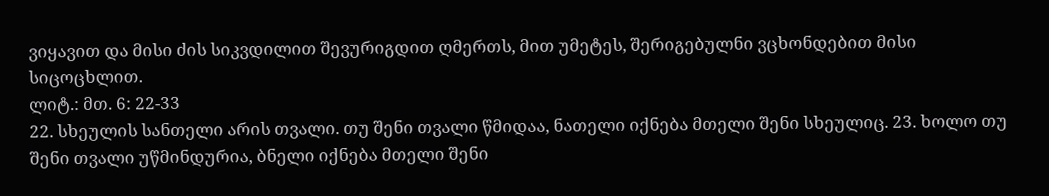ვიყავით და მისი ძის სიკვდილით შევურიგდით ღმერთს, მით უმეტეს, შერიგებულნი ვცხონდებით მისი სიცოცხლით.
ლიტ.: მთ. 6: 22-33
22. სხეულის სანთელი არის თვალი. თუ შენი თვალი წმიდაა, ნათელი იქნება მთელი შენი სხეულიც. 23. ხოლო თუ შენი თვალი უწმინდურია, ბნელი იქნება მთელი შენი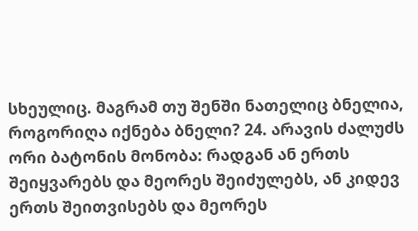სხეულიც. მაგრამ თუ შენში ნათელიც ბნელია, როგორიღა იქნება ბნელი? 24. არავის ძალუძს ორი ბატონის მონობა: რადგან ან ერთს შეიყვარებს და მეორეს შეიძულებს, ან კიდევ ერთს შეითვისებს და მეორეს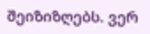შეიზიზღებს. ვერ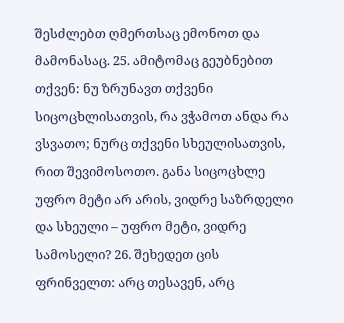შესძლებთ ღმერთსაც ემონოთ და მამონასაც. 25. ამიტომაც გეუბნებით თქვენ: ნუ ზრუნავთ თქვენი სიცოცხლისათვის, რა ვჭამოთ ანდა რა ვსვათო; ნურც თქვენი სხეულისათვის, რით შევიმოსოთო. განა სიცოცხლე უფრო მეტი არ არის, ვიდრე საზრდელი და სხეული – უფრო მეტი, ვიდრე სამოსელი? 26. შეხედეთ ცის ფრინველთ: არც თესავენ, არც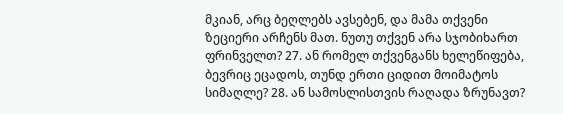მკიან, არც ბეღლებს ავსებენ, და მამა თქვენი ზეციერი არჩენს მათ. ნუთუ თქვენ არა სჯობიხართ ფრინველთ? 27. ან რომელ თქვენგანს ხელეწიფება, ბევრიც ეცადოს, თუნდ ერთი ციდით მოიმატოს სიმაღლე? 28. ან სამოსლისთვის რაღადა ზრუნავთ?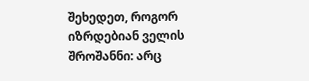შეხედეთ, როგორ იზრდებიან ველის შროშანნი: არც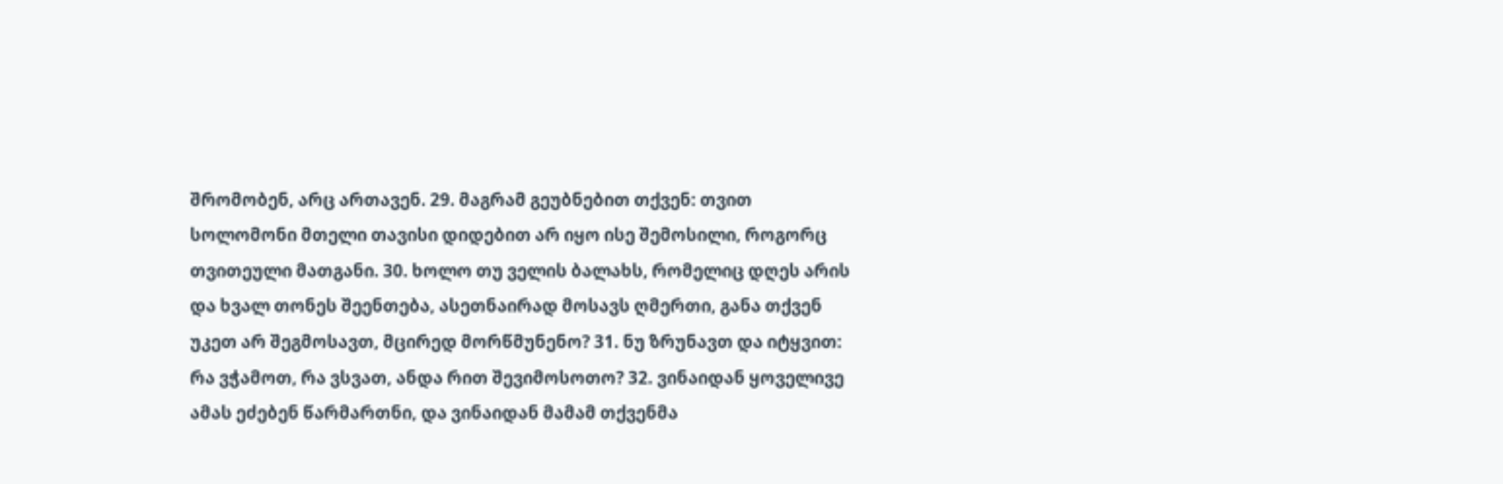შრომობენ, არც ართავენ. 29. მაგრამ გეუბნებით თქვენ: თვით სოლომონი მთელი თავისი დიდებით არ იყო ისე შემოსილი, როგორც თვითეული მათგანი. 30. ხოლო თუ ველის ბალახს, რომელიც დღეს არის და ხვალ თონეს შეენთება, ასეთნაირად მოსავს ღმერთი, განა თქვენ უკეთ არ შეგმოსავთ, მცირედ მორწმუნენო? 31. ნუ ზრუნავთ და იტყვით: რა ვჭამოთ, რა ვსვათ, ანდა რით შევიმოსოთო? 32. ვინაიდან ყოველივე ამას ეძებენ წარმართნი, და ვინაიდან მამამ თქვენმა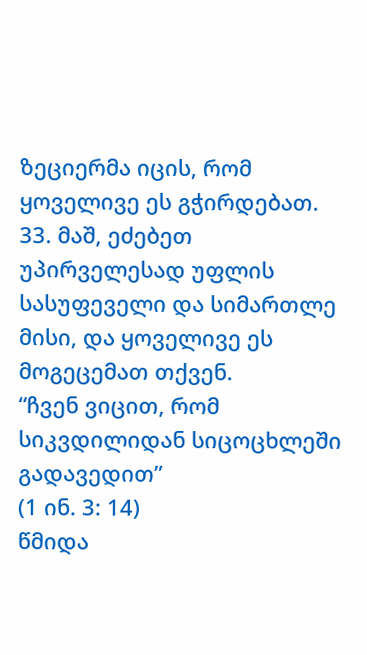ზეციერმა იცის, რომ ყოველივე ეს გჭირდებათ. 33. მაშ, ეძებეთ უპირველესად უფლის სასუფეველი და სიმართლე მისი, და ყოველივე ეს მოგეცემათ თქვენ.
“ჩვენ ვიცით, რომ სიკვდილიდან სიცოცხლეში გადავედით”
(1 ინ. 3: 14)
წმიდა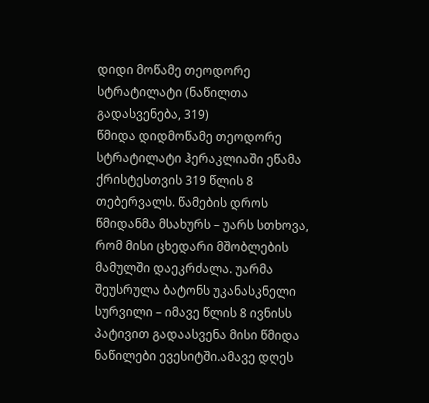დიდი მოწამე თეოდორე სტრატილატი (ნაწილთა გადასვენება, 319)
წმიდა დიდმოწამე თეოდორე სტრატილატი ჰერაკლიაში ეწამა ქრისტესთვის 319 წლის 8 თებერვალს. წამების დროს წმიდანმა მსახურს – უარს სთხოვა, რომ მისი ცხედარი მშობლების მამულში დაეკრძალა. უარმა შეუსრულა ბატონს უკანასკნელი სურვილი – იმავე წლის 8 ივნისს პატივით გადაასვენა მისი წმიდა ნაწილები ევესიტში.ამავე დღეს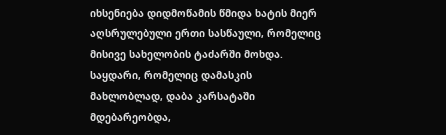იხსენიება დიდმოწამის წმიდა ხატის მიერ აღსრულებული ერთი სასწაული, რომელიც მისივე სახელობის ტაძარში მოხდა. საყდარი, რომელიც დამასკის მახლობლად, დაბა კარსატაში მდებარეობდა,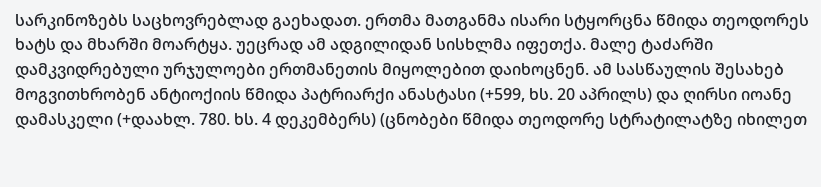სარკინოზებს საცხოვრებლად გაეხადათ. ერთმა მათგანმა ისარი სტყორცნა წმიდა თეოდორეს ხატს და მხარში მოარტყა. უეცრად ამ ადგილიდან სისხლმა იფეთქა. მალე ტაძარში დამკვიდრებული ურჯულოები ერთმანეთის მიყოლებით დაიხოცნენ. ამ სასწაულის შესახებ მოგვითხრობენ ანტიოქიის წმიდა პატრიარქი ანასტასი (+599, ხს. 20 აპრილს) და ღირსი იოანე დამასკელი (+დაახლ. 780. ხს. 4 დეკემბერს) (ცნობები წმიდა თეოდორე სტრატილატზე იხილეთ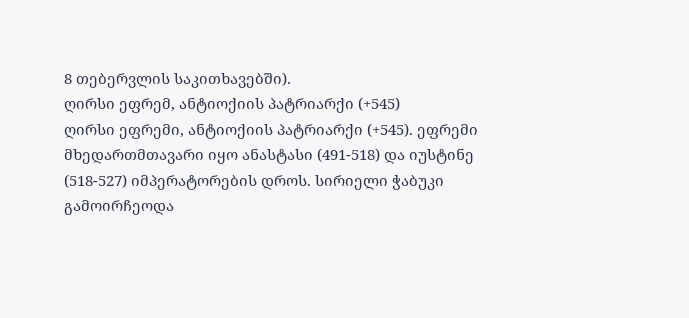8 თებერვლის საკითხავებში).
ღირსი ეფრემ, ანტიოქიის პატრიარქი (+545)
ღირსი ეფრემი, ანტიოქიის პატრიარქი (+545). ეფრემი მხედართმთავარი იყო ანასტასი (491-518) და იუსტინე (518-527) იმპერატორების დროს. სირიელი ჭაბუკი გამოირჩეოდა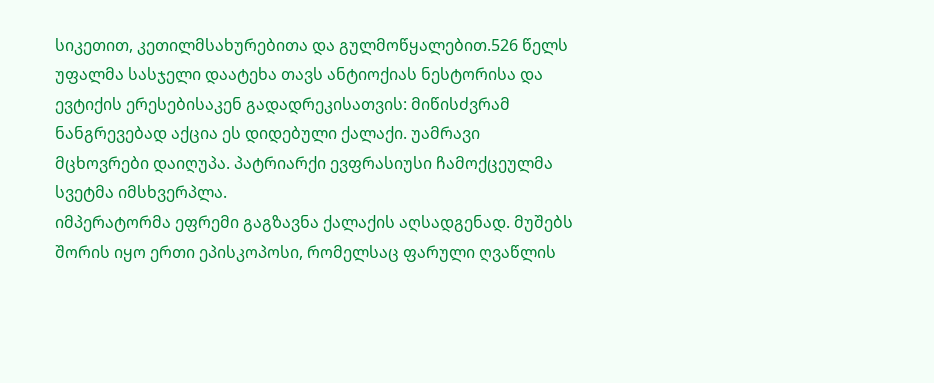სიკეთით, კეთილმსახურებითა და გულმოწყალებით.526 წელს უფალმა სასჯელი დაატეხა თავს ანტიოქიას ნესტორისა და ევტიქის ერესებისაკენ გადადრეკისათვის: მიწისძვრამ ნანგრევებად აქცია ეს დიდებული ქალაქი. უამრავი მცხოვრები დაიღუპა. პატრიარქი ევფრასიუსი ჩამოქცეულმა სვეტმა იმსხვერპლა.
იმპერატორმა ეფრემი გაგზავნა ქალაქის აღსადგენად. მუშებს შორის იყო ერთი ეპისკოპოსი, რომელსაც ფარული ღვაწლის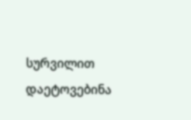სურვილით დაეტოვებინა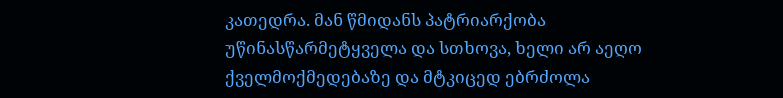კათედრა. მან წმიდანს პატრიარქობა უწინასწარმეტყველა და სთხოვა, ხელი არ აეღო ქველმოქმედებაზე და მტკიცედ ებრძოლა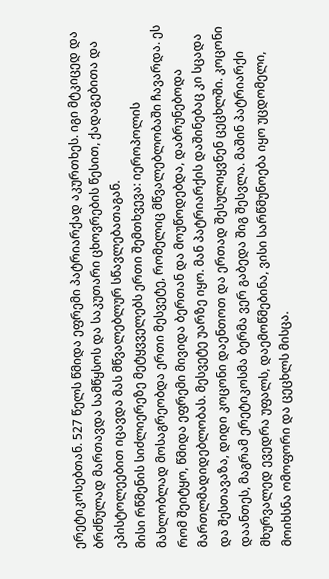ერეტიკოსებთან. 527 წელს წმიდა ეფრემი პატრიარქად აკურთხეს. იგი მტკიცედ და ბრძნულად მართავდა სამწყსოს და საკუთარი ცხოვრების წესით, ქადაგებითა და ეპისტოლეებით იცავდა მას მწვალებლურ სწავლებათაგან.
მისი რწმენის სიძლიერეზე მეტყვველებს ერთი შემთხვევა: იეროპოლის მახლობლად მოსაგრეობდა ერთი მესვეტე, რომელიც მწვალებლობაში ჩავარდა. ეს რომ შეიტყო, წმიდა ეფრემი მივიდა ბერთან და მოუწოდებდა, დაბრუნებოდა მართლმადიდებლობას. მესვეტე უარზე იყო. მან პატრიარქის დაშინებაც კი სცადა და შესთავაზა, დიდი კოცონი დაენთოთ და ერთად შესულიყვნენ ცეცხლში. კოცონი დაანთეს, მაგრამ ერეტიკოსმა ბერმა ვერ გაბედა შიგ შესვლა. მაშინ პატრიარქი მხურვალედ ევედრა უფალს, დაემოწმებინა, ვისი სარწმუნოება იყო უცდომელი, მოიხსნა ომოფორი და ცეცხლს მისცა.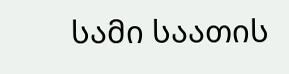სამი საათის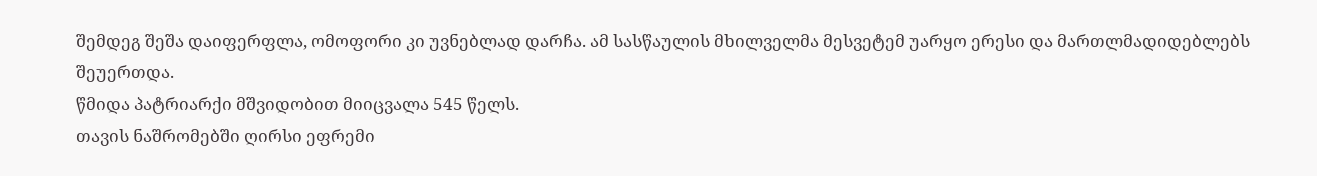შემდეგ შეშა დაიფერფლა, ომოფორი კი უვნებლად დარჩა. ამ სასწაულის მხილველმა მესვეტემ უარყო ერესი და მართლმადიდებლებს შეუერთდა.
წმიდა პატრიარქი მშვიდობით მიიცვალა 545 წელს.
თავის ნაშრომებში ღირსი ეფრემი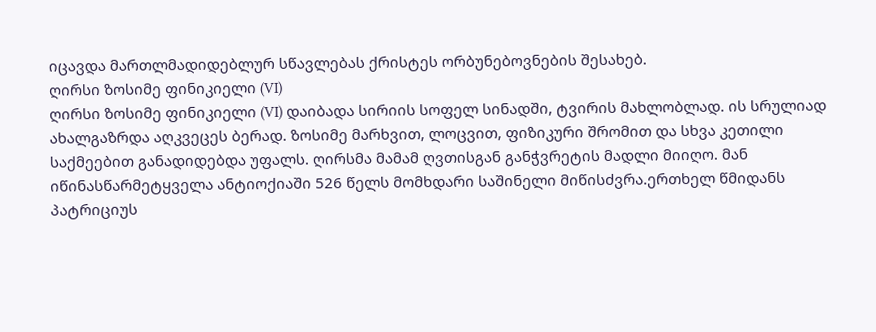იცავდა მართლმადიდებლურ სწავლებას ქრისტეს ორბუნებოვნების შესახებ.
ღირსი ზოსიმე ფინიკიელი (VI)
ღირსი ზოსიმე ფინიკიელი (VI) დაიბადა სირიის სოფელ სინადში, ტვირის მახლობლად. ის სრულიად ახალგაზრდა აღკვეცეს ბერად. ზოსიმე მარხვით, ლოცვით, ფიზიკური შრომით და სხვა კეთილი საქმეებით განადიდებდა უფალს. ღირსმა მამამ ღვთისგან განჭვრეტის მადლი მიიღო. მან იწინასწარმეტყველა ანტიოქიაში 526 წელს მომხდარი საშინელი მიწისძვრა.ერთხელ წმიდანს პატრიციუს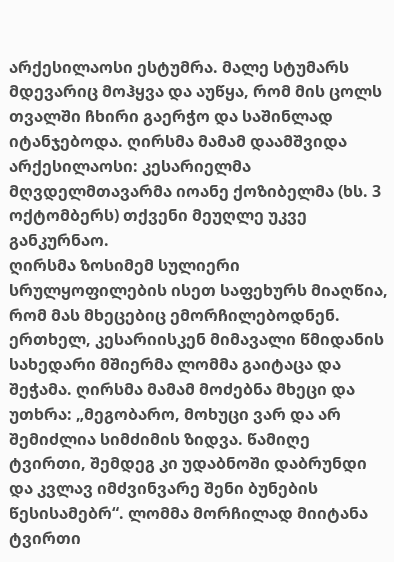არქესილაოსი ესტუმრა. მალე სტუმარს მდევარიც მოჰყვა და აუწყა, რომ მის ცოლს თვალში ჩხირი გაერჭო და საშინლად იტანჯებოდა. ღირსმა მამამ დაამშვიდა არქესილაოსი: კესარიელმა მღვდელმთავარმა იოანე ქოზიბელმა (ხს. 3 ოქტომბერს) თქვენი მეუღლე უკვე განკურნაო.
ღირსმა ზოსიმემ სულიერი სრულყოფილების ისეთ საფეხურს მიაღწია, რომ მას მხეცებიც ემორჩილებოდნენ. ერთხელ, კესარიისკენ მიმავალი წმიდანის სახედარი მშიერმა ლომმა გაიტაცა და შეჭამა. ღირსმა მამამ მოძებნა მხეცი და უთხრა: „მეგობარო, მოხუცი ვარ და არ შემიძლია სიმძიმის ზიდვა. წამიღე ტვირთი, შემდეგ კი უდაბნოში დაბრუნდი და კვლავ იმძვინვარე შენი ბუნების წესისამებრ“. ლომმა მორჩილად მიიტანა ტვირთი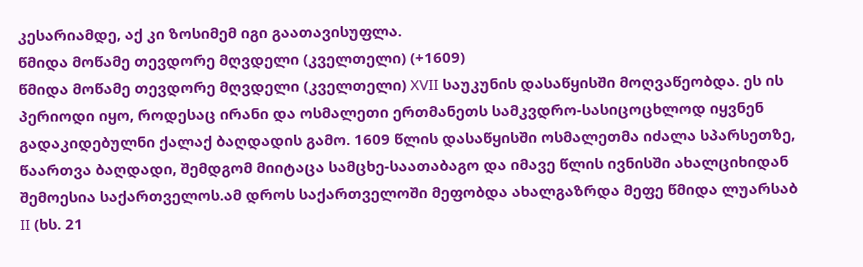კესარიამდე, აქ კი ზოსიმემ იგი გაათავისუფლა.
წმიდა მოწამე თევდორე მღვდელი (კველთელი) (+1609)
წმიდა მოწამე თევდორე მღვდელი (კველთელი) XVII საუკუნის დასაწყისში მოღვაწეობდა. ეს ის პერიოდი იყო, როდესაც ირანი და ოსმალეთი ერთმანეთს სამკვდრო-სასიცოცხლოდ იყვნენ გადაკიდებულნი ქალაქ ბაღდადის გამო. 1609 წლის დასაწყისში ოსმალეთმა იძალა სპარსეთზე, წაართვა ბაღდადი, შემდგომ მიიტაცა სამცხე-საათაბაგო და იმავე წლის ივნისში ახალციხიდან შემოესია საქართველოს.ამ დროს საქართველოში მეფობდა ახალგაზრდა მეფე წმიდა ლუარსაბ II (ხს. 21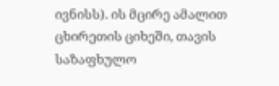ივნისს). ის მცირე ამალით ცხირეთის ციხეში, თავის საზაფხულო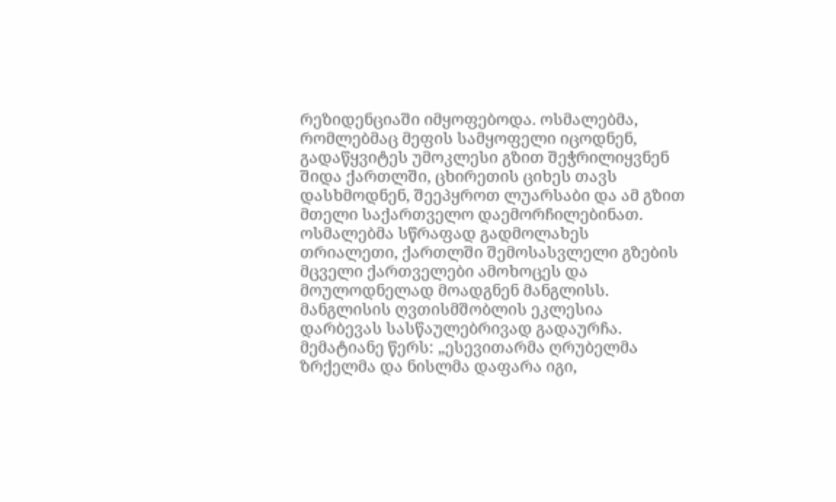რეზიდენციაში იმყოფებოდა. ოსმალებმა, რომლებმაც მეფის სამყოფელი იცოდნენ, გადაწყვიტეს უმოკლესი გზით შეჭრილიყვნენ შიდა ქართლში, ცხირეთის ციხეს თავს დასხმოდნენ, შეეპყროთ ლუარსაბი და ამ გზით მთელი საქართველო დაემორჩილებინათ.
ოსმალებმა სწრაფად გადმოლახეს თრიალეთი, ქართლში შემოსასვლელი გზების მცველი ქართველები ამოხოცეს და მოულოდნელად მოადგნენ მანგლისს. მანგლისის ღვთისმშობლის ეკლესია დარბევას სასწაულებრივად გადაურჩა. მემატიანე წერს: „ესევითარმა ღრუბელმა ზრქელმა და ნისლმა დაფარა იგი,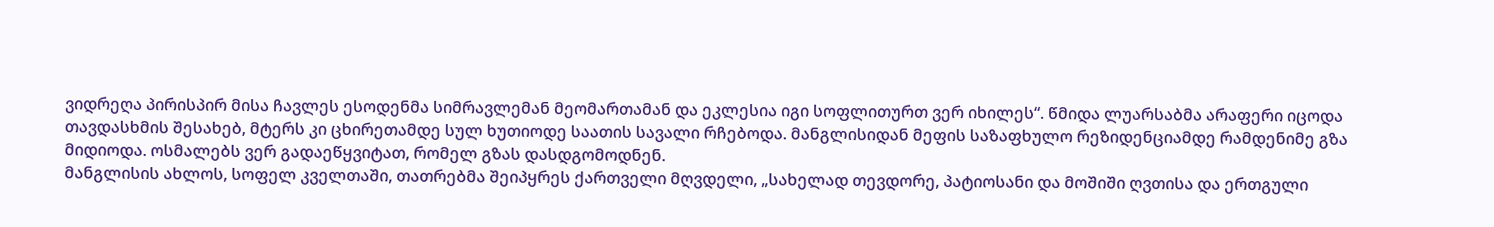ვიდრეღა პირისპირ მისა ჩავლეს ესოდენმა სიმრავლემან მეომართამან და ეკლესია იგი სოფლითურთ ვერ იხილეს“. წმიდა ლუარსაბმა არაფერი იცოდა თავდასხმის შესახებ, მტერს კი ცხირეთამდე სულ ხუთიოდე საათის სავალი რჩებოდა. მანგლისიდან მეფის საზაფხულო რეზიდენციამდე რამდენიმე გზა მიდიოდა. ოსმალებს ვერ გადაეწყვიტათ, რომელ გზას დასდგომოდნენ.
მანგლისის ახლოს, სოფელ კველთაში, თათრებმა შეიპყრეს ქართველი მღვდელი, „სახელად თევდორე, პატიოსანი და მოშიში ღვთისა და ერთგული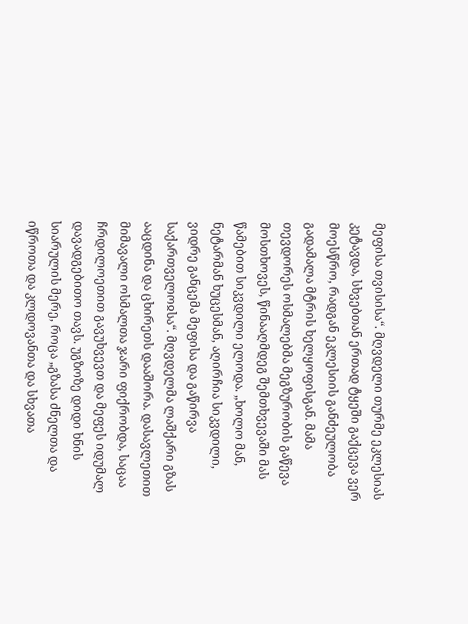მეფისა თვისისა“. მღვდელი თურმე ეკლესიას კეტავდა, სხვებთან ერთად ტყეში გაქცევა ვერ მოესწრო, რადგან ეკლესიის განძეულობა გადამალა მტრის ხელყოფისგან. მამა თევდორეს ოსმალებმა მეგზურობის გაწევა მოსთხოვეს, წინააღმდეგ შემთხვევაში მას წამებით სიკვდილი ელოდა. „ხოლო მან, ნეტარმან ხუცესმან, აღირჩია სიკვდილი, ვიდრე განცემა მეფისა და გაწირვა საქართველოჲსა“. მღვდელმა ლაშქარი გზას ააცდინა და ცხირეთს დააშორა. დასავლეთით მიმავალი ოსმალთა ჯარი ფიქრობდა, საცაა ჩრდილოეთით გავუხვევთ და მეფეს იდუმალ დავადგებითო თავს. უგზოზე დიდი ხნის სიარულის მერე, როცა „გზასა ძნელთა და იწროთა და კლდოვანთა და სხვათა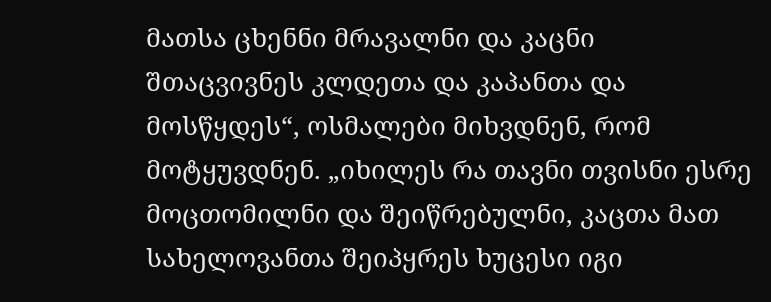მათსა ცხენნი მრავალნი და კაცნი შთაცვივნეს კლდეთა და კაპანთა და მოსწყდეს“, ოსმალები მიხვდნენ, რომ მოტყუვდნენ. „იხილეს რა თავნი თვისნი ესრე მოცთომილნი და შეიწრებულნი, კაცთა მათ სახელოვანთა შეიპყრეს ხუცესი იგი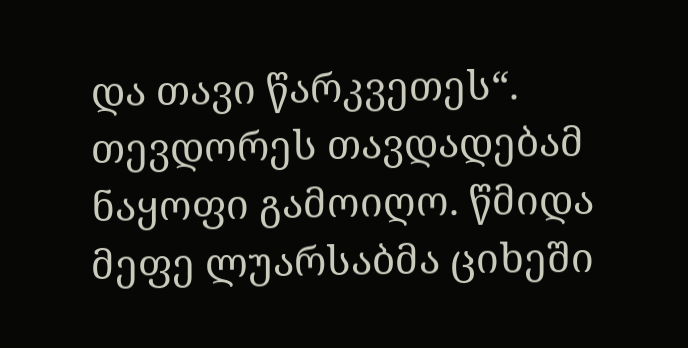და თავი წარკვეთეს“.
თევდორეს თავდადებამ ნაყოფი გამოიღო. წმიდა მეფე ლუარსაბმა ციხეში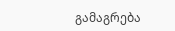გამაგრება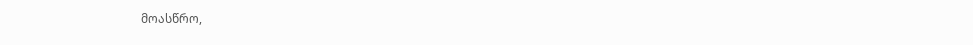მოასწრო,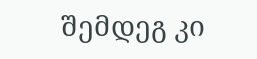შემდეგ კი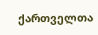ქართველთა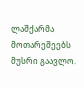ლაშქარმა მოთარეშეებს მუსრი გაავლო.